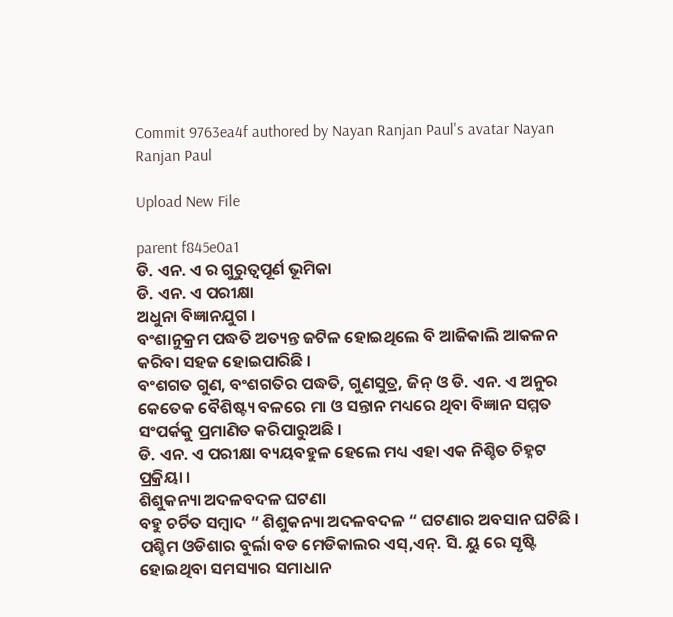Commit 9763ea4f authored by Nayan Ranjan Paul's avatar Nayan Ranjan Paul

Upload New File

parent f845e0a1
ଡି. ଏନ. ଏ ର ଗୁରୁତ୍ଵପୂର୍ଣ ଭୂମିକା
ଡି. ଏନ. ଏ ପରୀକ୍ଷା
ଅଧୁନା ବିଜ୍ଞାନଯୁଗ ।
ବଂଶାନୁକ୍ରମ ପଦ୍ଧତି ଅତ୍ୟନ୍ତ ଜଟିଳ ହୋଇଥିଲେ ବି ଆଜିକାଲି ଆକଳନ କରିବା ସହଜ ହୋଇପାରିଛି ।
ବଂଶଗତ ଗୁଣ, ବଂଶଗତିର ପଦ୍ଧତି, ଗୁଣସୁତ୍ର, ଜିନ୍ ଓ ଡି. ଏନ. ଏ ଅନୁର କେତେକ ବୈଶିଷ୍ଟ୍ୟ ବଳରେ ମା ଓ ସନ୍ତାନ ମଧ୍ୟରେ ଥିବା ବିଜ୍ଞାନ ସମ୍ମତ ସଂପର୍କକୁ ପ୍ରମାଣିତ କରିପାରୁଅଛି ।
ଡି. ଏନ. ଏ ପରୀକ୍ଷା ବ୍ୟୟବହୁଳ ହେଲେ ମଧ୍ୟ ଏହା ଏକ ନିଶ୍ଚିତ ଚିହ୍ନଟ ପ୍ରକ୍ରିୟା ।
ଶିଶୁକନ୍ୟା ଅଦଳବଦଳ ଘଟଣା
ବହୁ ଚର୍ଚିତ ସମ୍ବାଦ “ ଶିଶୁକନ୍ୟା ଅଦଳବଦଳ “ ଘଟଣାର ଅବସାନ ଘଟିଛି ।
ପଶ୍ଚିମ ଓଡିଶାର ବୁର୍ଲା ବଡ ମେଡିକାଲର ଏସ୍,ଏନ୍. ସି. ୟୁ ରେ ସୃଷ୍ଟି ହୋଇଥିବା ସମସ୍ୟାର ସମାଧାନ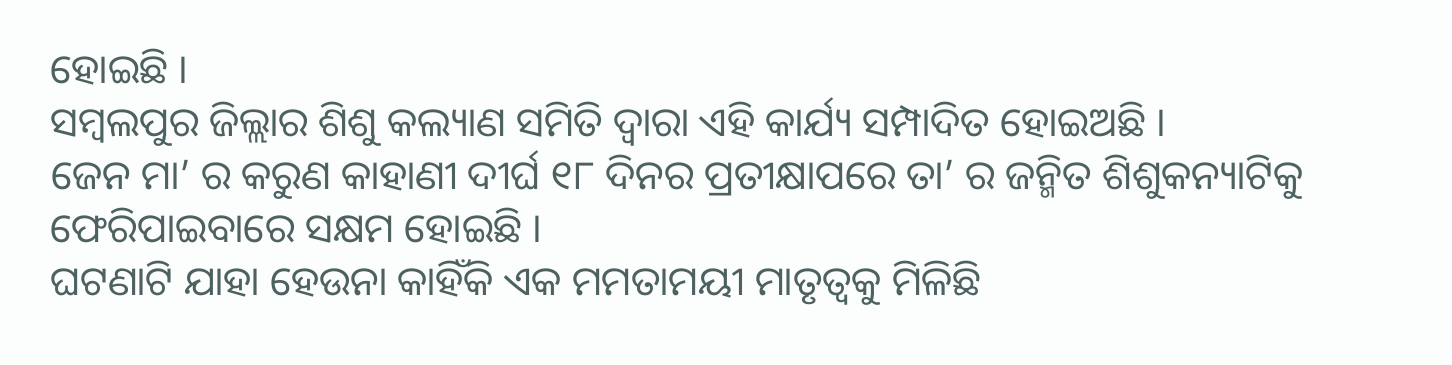ହୋଇଛି ।
ସମ୍ବଲପୁର ଜିଲ୍ଲାର ଶିଶୁ କଲ୍ୟାଣ ସମିତି ଦ୍ଵାରା ଏହି କାର୍ଯ୍ୟ ସମ୍ପାଦିତ ହୋଇଅଛି ।
ଜେନ ମା’ ର କରୁଣ କାହାଣୀ ଦୀର୍ଘ ୧୮ ଦିନର ପ୍ରତୀକ୍ଷାପରେ ତା’ ର ଜନ୍ମିତ ଶିଶୁକନ୍ୟାଟିକୁ ଫେରିପାଇବାରେ ସକ୍ଷମ ହୋଇଛି ।
ଘଟଣାଟି ଯାହା ହେଉନା କାହିଁକି ଏକ ମମତାମୟୀ ମାତୃତ୍ଵକୁ ମିଳିଛି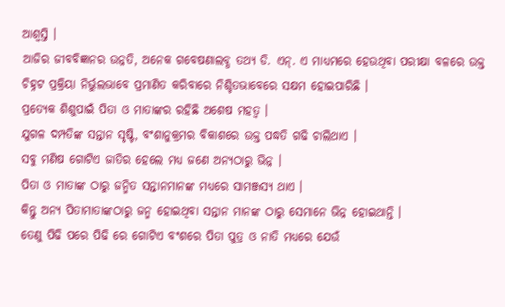ଆଶ୍ଵସ୍ତି ।
ଆଜିର ଜୀବବିଜ୍ଞାନର ଉନ୍ନତି, ଅନେକ ଗବେଷଣାଲବ୍ଧ ତଥ୍ୟ ଡି. ଏନ୍. ଏ ମାଧ୍ୟମରେ ହେଉଥିବା ପରୀକ୍ଷା ବଳରେ ଉକ୍ତ ଚିହ୍ନଟ ପ୍ରକ୍ରିୟା ନିର୍ଭୁଲଭାବେ ପ୍ରମାଣିତ କରିବାରେ ନିଶ୍ଚିତଭାବେରେ ସକ୍ଷମ ହୋଇପାରିଛି ।
ପ୍ରତ୍ୟେକ ଶିଶୁପାଇଁ ପିତା ଓ ମାତାଙ୍କର ରହିଛି ଅଶେଷ ମହତ୍ଵ ।
ଯୁଗଳ ଦମ୍ପତିଙ୍କ ସନ୍ତାନ ସୃଷ୍ଟି, ବଂଶାନୁକ୍ରମର ବିକାଶରେ ଉକ୍ତ ପଦ୍ଧତି ଗଢି ଚାଲିଥାଏ ।
ସବୁ ମଣିଷ ଗୋଟିଏ ଜାତିର ହେଲେ ମଧ୍ୟ ଜଣେ ଅନ୍ୟଠାରୁ ଭିନ୍ନ ।
ପିତା ଓ ମାତାଙ୍କ ଠାରୁ ଜନ୍ମିତ ସନ୍ତାନମାନଙ୍କ ମଧ୍ୟରେ ସାମଞ୍ଜସ୍ୟ ଥାଏ ।
କିନ୍ତୁ ଅନ୍ୟ ପିତାମାତାଙ୍କଠାରୁ ଜନ୍ମ ହୋଇଥିବା ସନ୍ତାନ ମାନଙ୍କ ଠାରୁ ସେମାନେ ଭିନ୍ନ ହୋଇଥାନ୍ତି ।
ତେଣୁ ପିଢି ପରେ ପିଢି ରେ ଗୋଟିଏ ବଂଶରେ ପିତା ପୁତ୍ର ଓ ନାତି ମଧ୍ୟରେ ଯେଉଁ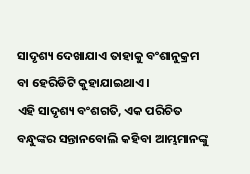ସାଦୃଶ୍ୟ ଦେଖାଯାଏ ତାହାକୁ ବଂଶାନୁକ୍ରମ ବା ହେରିଡିଟି କୁହାଯାଇଥାଏ ।
ଏହି ସାଦୃଶ୍ୟ ବଂଶଗତି, ଏକ ପରିଚିତ ବନ୍ଧୁଙ୍କର ସନ୍ତାନବୋଲି କହିବା ଆମ୍ଭମାନଙ୍କୁ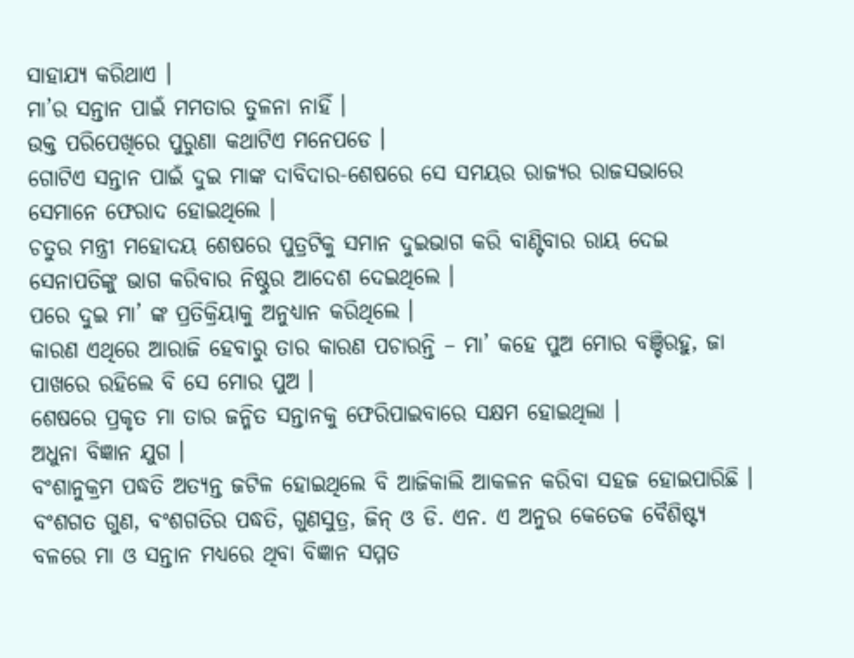ସାହାଯ୍ୟ କରିଥାଏ ।
ମା’ର ସନ୍ତାନ ପାଇଁ ମମତାର ତୁଳନା ନାହିଁ ।
ଉକ୍ତ ପରିପେଖିରେ ପୁରୁଣା କଥାଟିଏ ମନେପଡେ ।
ଗୋଟିଏ ସନ୍ତାନ ପାଇଁ ଦୁଇ ମାଙ୍କ ଦାବିଦାର-ଶେଷରେ ସେ ସମୟର ରାଜ୍ୟର ରାଜସଭାରେ ସେମାନେ ଫେରାଦ ହୋଇଥିଲେ ।
ଚତୁର ମନ୍ତ୍ରୀ ମହୋଦୟ ଶେଷରେ ପୁତ୍ରଟିକୁ ସମାନ ଦୁଇଭାଗ କରି ବାଣ୍ଟିବାର ରାୟ ଦେଇ ସେନାପତିଙ୍କୁ ଭାଗ କରିବାର ନିଷ୍ଠୁର ଆଦେଶ ଦେଇଥିଲେ ।
ପରେ ଦୁଇ ମା’ ଙ୍କ ପ୍ରତିକ୍ରିୟାକୁ ଅନୁଧ୍ୟାନ କରିଥିଲେ ।
କାରଣ ଏଥିରେ ଆରାଜି ହେବାରୁ ତାର କାରଣ ପଚାରନ୍ତି – ମା’ କହେ ପୁଅ ମୋର ବଞ୍ଚିରହୁ, ଜା ପାଖରେ ରହିଲେ ବି ସେ ମୋର ପୁଅ ।
ଶେଷରେ ପ୍ରକୃତ ମା ତାର ଜନ୍ମିତ ସନ୍ତାନକୁ ଫେରିପାଇବାରେ ସକ୍ଷମ ହୋଇଥିଲା ।
ଅଧୁନା ବିଜ୍ଞାନ ଯୁଗ ।
ବଂଶାନୁକ୍ରମ ପଦ୍ଧତି ଅତ୍ୟନ୍ତ ଜଟିଳ ହୋଇଥିଲେ ବି ଆଜିକାଲି ଆକଳନ କରିବା ସହଜ ହୋଇପାରିଛି ।
ବଂଶଗତ ଗୁଣ, ବଂଶଗତିର ପଦ୍ଧତି, ଗୁଣସୁତ୍ର, ଜିନ୍ ଓ ଡି. ଏନ. ଏ ଅନୁର କେତେକ ବୈଶିଷ୍ଟ୍ୟ ବଳରେ ମା ଓ ସନ୍ତାନ ମଧ୍ୟରେ ଥିବା ବିଜ୍ଞାନ ସମ୍ମତ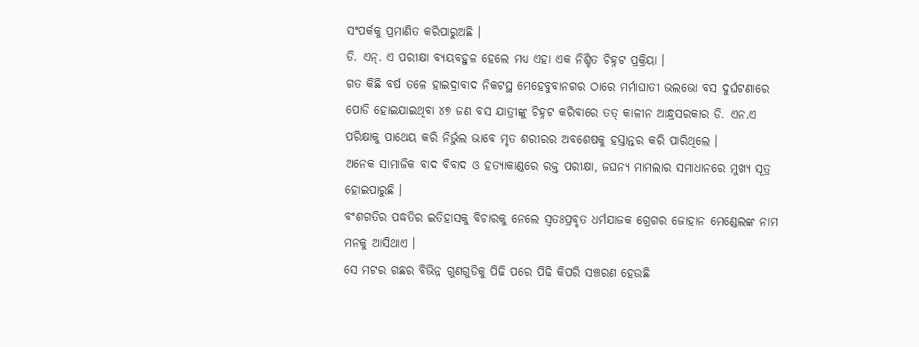ସଂପର୍କକୁ ପ୍ରମାଣିତ କରିପାରୁଅଛି ।
ଡି. ଏନ୍. ଏ ପରୀକ୍ଷା ବ୍ୟୟବହୁଳ ହେଲେ ମଧ୍ୟ ଏହା ଏକ ନିଶ୍ଚିତ ଚିହ୍ନଟ ପ୍ରକ୍ରିୟା ।
ଗତ କିଛି ବର୍ଷ ତଳେ ହାଇଦ୍ରାବାଦ ନିକଟସ୍ଥ ମେହେବୁବାନଗର ଠାରେ ମର୍ମାଘାତୀ ଭଲଭୋ ବସ ଦୁର୍ଘଟଣାରେ ପୋଡି ହୋଇଯାଇଥିବା ୪୭ ଜଣ ବସ ଯାତ୍ରୀଙ୍କୁ ଚିହ୍ନଟ କରିବାରେ ତତ୍ କାଳୀନ ଆନ୍ଧ୍ରସରକାର ଡି. ଏନ.ଏ ପରିକ୍ଷାକୁ ପାଥେୟ କରି ନିର୍ଭୁଲ ଭାବେ ମୃତ ଶରୀରର ଅବଶେଷକୁ ହସ୍ତାନ୍ତର କରି ପାରିଥିଲେ ।
ଅନେକ ସାମାଜିକ ବାଦ ବିବାଦ ଓ ହତ୍ୟାକାଣ୍ଡରେ ରକ୍ତ ପରୀକ୍ଷା, ଜଘନ୍ୟ ମାମଲାର ସମାଧାନରେ ମୁଖ୍ୟ ସୂତ୍ର ହୋଇପାରୁଛି ।
ବଂଶଗତିର ପଦ୍ଧତିର ଇତିହାସକୁ ବିଚାରକୁ ନେଲେ ସ୍ଵତଃପ୍ରବୃତ ଧର୍ମଯାଜକ ଗ୍ରେଗର ଜୋହାନ ମେଣ୍ଡେଲଙ୍କ ନାମ ମନକୁ ଆସିଥାଏ ।
ସେ ମଟର ଗଛର ବିଭିନ୍ନ ଗୁଣଗୁଡିକୁ ପିଢି ପରେ ପିଢି କିପରି ସଞ୍ଚରଣ ହେଉଛି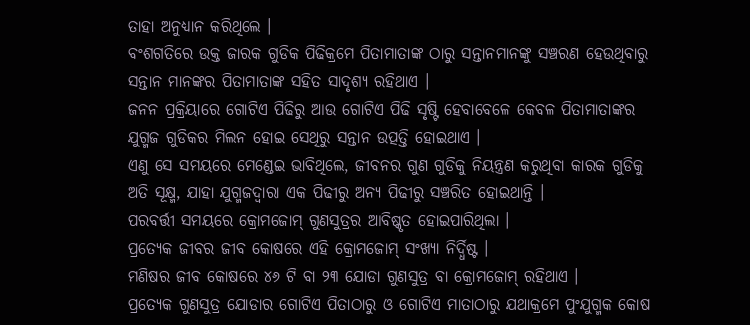ତାହା ଅନୁଧ୍ୟାନ କରିଥିଲେ ।
ବଂଶଗତିରେ ଉକ୍ତ ଜାରକ ଗୁଡିକ ପିଢିକ୍ରମେ ପିତାମାତାଙ୍କ ଠାରୁ ସନ୍ତାନମାନଙ୍କୁ ସଞ୍ଚରଣ ହେଉଥିବାରୁ ସନ୍ତାନ ମାନଙ୍କର ପିତାମାତାଙ୍କ ସହିତ ସାଦୃଶ୍ୟ ରହିଥାଏ ।
ଜନନ ପ୍ରକ୍ରିୟାରେ ଗୋଟିଏ ପିଢିରୁ ଆଉ ଗୋଟିଏ ପିଢି ସୃଷ୍ଟି ହେବାବେଳେ କେବଳ ପିତାମାତାଙ୍କର ଯୁଗ୍ମଜ ଗୁଡିକର ମିଲନ ହୋଇ ସେଥିରୁ ସନ୍ତାନ ଉତ୍ପତ୍ତି ହୋଇଥାଏ ।
ଏଣୁ ସେ ସମୟରେ ମେଣ୍ଡେଇ ଭାବିଥିଲେ, ଜୀବନର ଗୁଣ ଗୁଡିକୁ ନିୟନ୍ତ୍ରଣ କରୁଥିବା କାରକ ଗୁଡିକୁ ଅତି ସୂକ୍ଷ୍ମ, ଯାହା ଯୁଗ୍ମଜଦ୍ଵାରା ଏକ ପିଢୀରୁ ଅନ୍ୟ ପିଢୀରୁ ସଞ୍ଚରିତ ହୋଇଥାନ୍ତି ।
ପରବର୍ତ୍ତୀ ସମୟରେ କ୍ରୋମଜୋମ୍ ଗୁଣସୁତ୍ରର ଆବିଷ୍କୃତ ହୋଇପାରିଥିଲା ।
ପ୍ରତ୍ୟେକ ଜୀବର ଜୀବ କୋଷରେ ଏହି କ୍ରୋମଜୋମ୍ ସଂଖ୍ୟା ନିର୍ଦ୍ଧିଷ୍ଟ ।
ମଣିଷର ଜୀବ କୋଷରେ ୪୬ ଟି ବା ୨୩ ଯୋଡା ଗୁଣସୁତ୍ର ବା କ୍ରୋମଜୋମ୍ ରହିଥାଏ ।
ପ୍ରତ୍ୟେକ ଗୁଣସୁତ୍ର ଯୋଡାର ଗୋଟିଏ ପିତାଠାରୁ ଓ ଗୋଟିଏ ମାତାଠାରୁ ଯଥାକ୍ରମେ ପୁଂଯୁଗ୍ମକ କୋଷ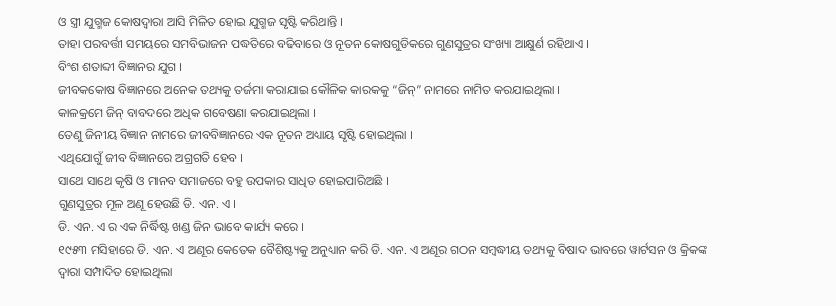ଓ ସ୍ତ୍ରୀ ଯୁଗ୍ମଜ କୋଷଦ୍ଵାରା ଆସି ମିଳିତ ହୋଇ ଯୁଗ୍ମଜ ସୃଷ୍ଟି କରିଥାନ୍ତି ।
ତାହା ପରବର୍ତ୍ତୀ ସମୟରେ ସମବିଭାଜନ ପଦ୍ଧତିରେ ବଢିବାରେ ଓ ନୂତନ କୋଷଗୁଡିକରେ ଗୁଣସୁତ୍ରର ସଂଖ୍ୟା ଆକ୍ଷୁର୍ଣ ରହିଥାଏ ।
ବିଂଶ ଶତାବ୍ଦୀ ବିଜ୍ଞାନର ଯୁଗ ।
ଜୀବକକୋଷ ବିଜ୍ଞାନରେ ଅନେକ ତଥ୍ୟକୁ ତର୍ଜମା କରାଯାଇ କୌଳିକ କାରକକୁ “ଜିନ୍” ନାମରେ ନାମିତ କରଯାଇଥିଲା ।
କାଳକ୍ରମେ ଜିନ୍ ବାବଦରେ ଅଧିକ ଗବେଷଣା କରଯାଇଥିଲା ।
ତେଣୁ ଜିନୀୟ ବିଜ୍ଞାନ ନାମରେ ଜୀବବିଜ୍ଞାନରେ ଏକ ନୂତନ ଅଧ୍ୟାୟ ସୃଷ୍ଟି ହୋଇଥିଲା ।
ଏଥିଯୋଗୁଁ ଜୀବ ବିଜ୍ଞାନରେ ଅଗ୍ରଗତି ହେବ ।
ସାଥେ ସାଥେ କୃଷି ଓ ମାନବ ସମାଜରେ ବହୁ ଉପକାର ସାଧିତ ହୋଇପାରିଅଛି ।
ଗୁଣସୁତ୍ରର ମୂଳ ଅଣୂ ହେଉଛି ଡି. ଏନ. ଏ ।
ଡି. ଏନ. ଏ ର ଏକ ନିର୍ଦ୍ଧିଷ୍ଟ ଖଣ୍ଡ ଜିନ ଭାବେ କାର୍ଯ୍ୟ କରେ ।
୧୯୫୩ ମସିହାରେ ଡି. ଏନ. ଏ ଅଣୂର କେତେକ ବୈଶିଷ୍ଟ୍ୟକୁ ଅନୁଧ୍ୟାନ କରି ଡି. ଏନ. ଏ ଅଣୂର ଗଠନ ସମ୍ବଦ୍ଧୀୟ ତଥ୍ୟକୁ ବିଷାଦ ଭାବରେ ୱାର୍ଟସନ ଓ କ୍ରିକଙ୍କ ଦ୍ଵାରା ସମ୍ପାଦିତ ହୋଇଥିଲା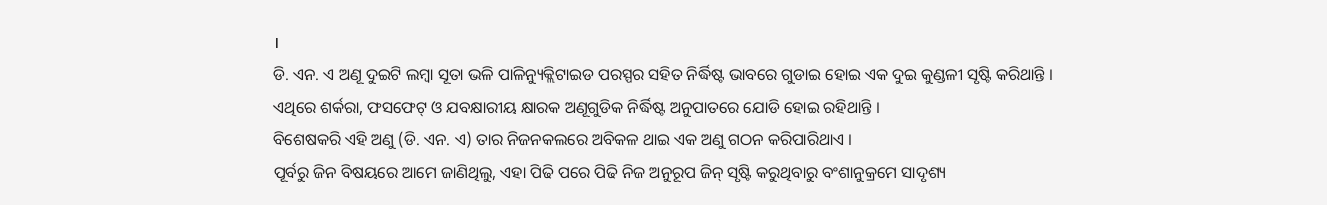।
ଡି. ଏନ. ଏ ଅଣୂ ଦୁଇଟି ଲମ୍ବା ସୂତା ଭଳି ପାଳିନ୍ୟୁକ୍ଲିଟାଇଡ ପରସ୍ପର ସହିତ ନିର୍ଦ୍ଧିଷ୍ଟ ଭାବରେ ଗୁଡାଇ ହୋଇ ଏକ ଦୁଇ କୁଣ୍ଡଳୀ ସୃଷ୍ଟି କରିଥାନ୍ତି ।
ଏଥିରେ ଶର୍କରା, ଫସଫେଟ୍ ଓ ଯବକ୍ଷାରୀୟ କ୍ଷାରକ ଅଣୂଗୁଡିକ ନିର୍ଦ୍ଧିଷ୍ଟ ଅନୁପାତରେ ଯୋଡି ହୋଇ ରହିଥାନ୍ତି ।
ବିଶେଷକରି ଏହି ଅଣୁ (ଡି. ଏନ. ଏ) ତାର ନିଜନକଲରେ ଅବିକଳ ଥାଇ ଏକ ଅଣୁ ଗଠନ କରିପାରିଥାଏ ।
ପୂର୍ବରୁ ଜିନ ବିଷୟରେ ଆମେ ଜାଣିଥିଲୁ, ଏହା ପିଢି ପରେ ପିଢି ନିଜ ଅନୁରୂପ ଜିନ୍ ସୃଷ୍ଟି କରୁଥିବାରୁ ବଂଶାନୁକ୍ରମେ ସାଦୃଶ୍ୟ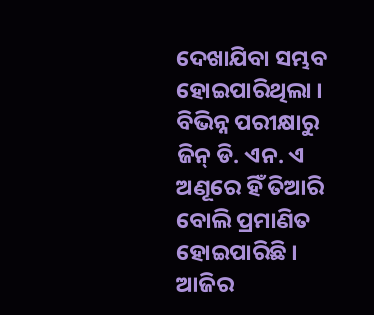ଦେଖାଯିବା ସମ୍ଭବ ହୋଇପାରିଥିଲା ।
ବିଭିନ୍ନ ପରୀକ୍ଷାରୁ ଜିନ୍ ଡି. ଏନ. ଏ ଅଣୂରେ ହିଁ ତିଆରି ବୋଲି ପ୍ରମାଣିତ ହୋଇପାରିଛି ।
ଆଜିର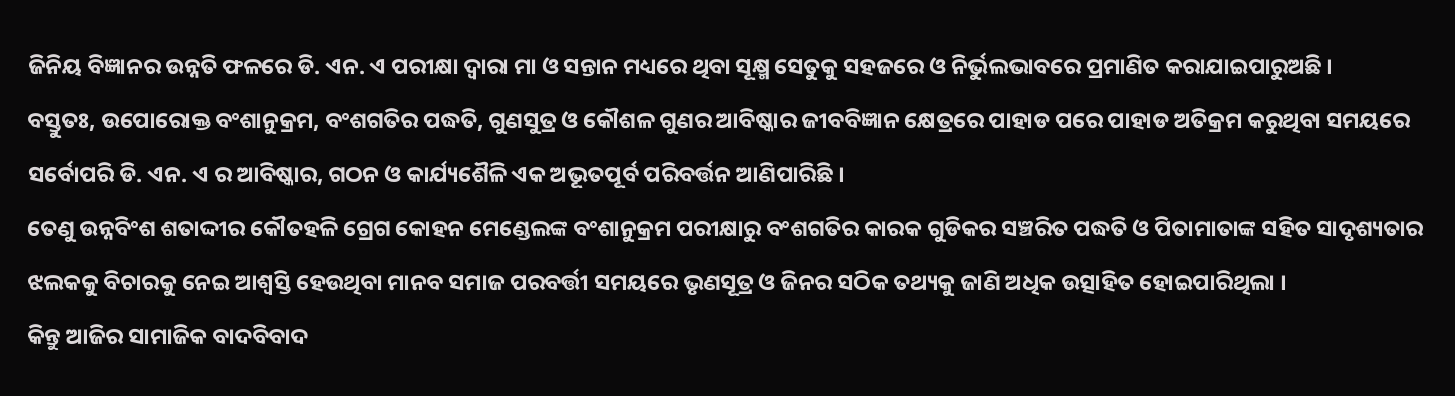ଜିନିୟ ବିଜ୍ଞାନର ଉନ୍ନତି ଫଳରେ ଡି. ଏନ. ଏ ପରୀକ୍ଷା ଦ୍ଵାରା ମା ଓ ସନ୍ତାନ ମଧ୍ୟରେ ଥିବା ସୂକ୍ଷ୍ମ ସେତୁକୁ ସହଜରେ ଓ ନିର୍ଭୁଲଭାବରେ ପ୍ରମାଣିତ କରାଯାଇପାରୁଅଛି ।
ବସ୍ତୁତଃ, ଉପୋରୋକ୍ତ ବଂଶାନୁକ୍ରମ, ବଂଶଗତିର ପଦ୍ଧତି, ଗୁଣସୁତ୍ର ଓ କୌଶଳ ଗୁଣର ଆବିଷ୍କାର ଜୀବବିଜ୍ଞାନ କ୍ଷେତ୍ରରେ ପାହାଡ ପରେ ପାହାଡ ଅତିକ୍ରମ କରୁଥିବା ସମୟରେ ସର୍ବୋପରି ଡି. ଏନ. ଏ ର ଆବିଷ୍କାର, ଗଠନ ଓ କାର୍ଯ୍ୟଶୈଳି ଏକ ଅଭୂତପୂର୍ବ ପରିବର୍ତ୍ତନ ଆଣିପାରିଛି ।
ତେଣୁ ଉନ୍ନବିଂଶ ଶତାଦ୍ଦୀର କୌତହଳି ଗ୍ରେଗ କୋହନ ମେଣ୍ଡେଲଙ୍କ ବଂଶାନୁକ୍ରମ ପରୀକ୍ଷାରୁ ବଂଶଗତିର କାରକ ଗୁଡିକର ସଞ୍ଚରିତ ପଦ୍ଧତି ଓ ପିତାମାତାଙ୍କ ସହିତ ସାଦୃଶ୍ୟତାର ଝଲକକୁ ବିଚାରକୁ ନେଇ ଆଶ୍ଵସ୍ତି ହେଉଥିବା ମାନବ ସମାଜ ପରବର୍ତ୍ତୀ ସମୟରେ ଭୃଣସୂତ୍ର ଓ ଜିନର ସଠିକ ତଥ୍ୟକୁ ଜାଣି ଅଧିକ ଉତ୍ସାହିତ ହୋଇପାରିଥିଲା ।
କିନ୍ତୁ ଆଜିର ସାମାଜିକ ବାଦବିବାଦ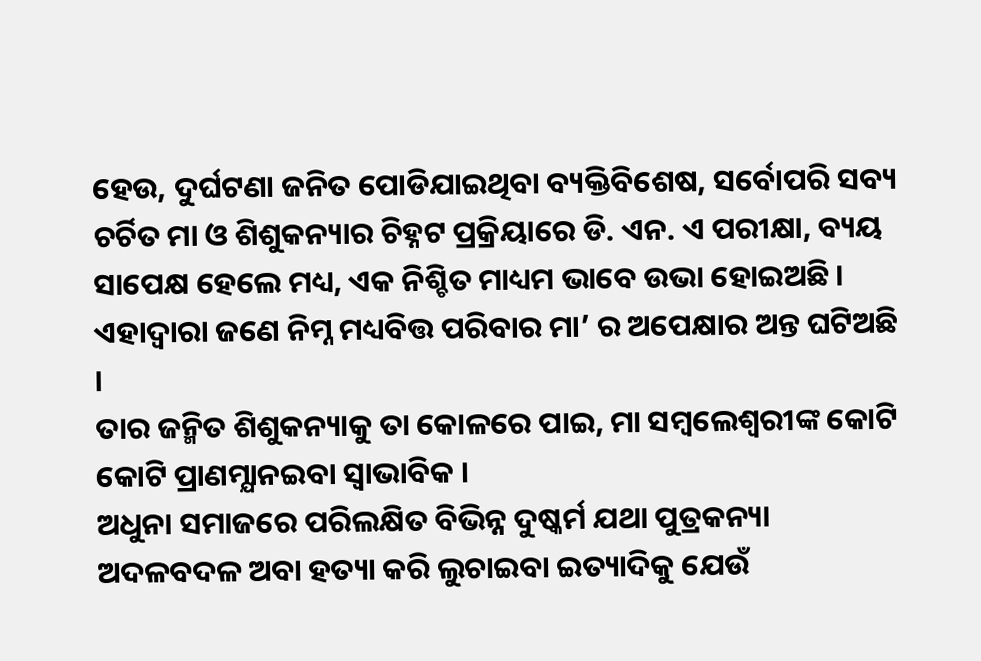ହେଉ, ଦୁର୍ଘଟଣା ଜନିତ ପୋଡିଯାଇଥିବା ବ୍ୟକ୍ତିବିଶେଷ, ସର୍ବୋପରି ସବ୍ୟ ଚର୍ଚିତ ମା ଓ ଶିଶୁକନ୍ୟାର ଚିହ୍ନଟ ପ୍ରକ୍ରିୟାରେ ଡି. ଏନ. ଏ ପରୀକ୍ଷା, ବ୍ୟୟ ସାପେକ୍ଷ ହେଲେ ମଧ୍ୟ, ଏକ ନିଶ୍ଚିତ ମାଧ୍ୟମ ଭାବେ ଉଭା ହୋଇଅଛି ।
ଏହାଦ୍ଵାରା ଜଣେ ନିମ୍ନ ମଧ୍ୟବିତ୍ତ ପରିବାର ମା’ ର ଅପେକ୍ଷାର ଅନ୍ତ ଘଟିଅଛି ।
ତାର ଜନ୍ମିତ ଶିଶୁକନ୍ୟାକୁ ତା କୋଳରେ ପାଇ, ମା ସମ୍ବଲେଶ୍ବରୀଙ୍କ କୋଟି କୋଟି ପ୍ରାଣମ୍ଯାନଇବା ସ୍ଵାଭାବିକ ।
ଅଧୁନା ସମାଜରେ ପରିଲକ୍ଷିତ ବିଭିନ୍ନ ଦୁଷ୍କର୍ମ ଯଥା ପୁତ୍ରକନ୍ୟା ଅଦଳବଦଳ ଅବା ହତ୍ୟା କରି ଲୁଚାଇବା ଇତ୍ୟାଦିକୁ ଯେଉଁ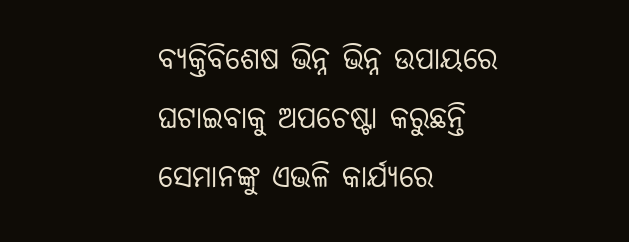ବ୍ୟକ୍ତିବିଶେଷ ଭିନ୍ନ ଭିନ୍ନ ଉପାୟରେ ଘଟାଇବାକୁ ଅପଚେଷ୍ଟା କରୁଛନ୍ତି ସେମାନଙ୍କୁ ଏଭଳି କାର୍ଯ୍ୟରେ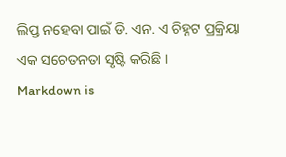ଲିପ୍ତ ନହେବା ପାଇଁ ଡି. ଏନ. ଏ ଚିହ୍ନଟ ପ୍ରକ୍ରିୟା ଏକ ସଚେତନତା ସୃଷ୍ଟି କରିଛି ।
Markdown is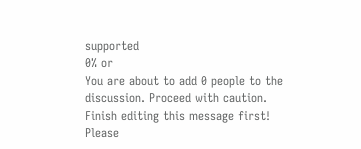supported
0% or
You are about to add 0 people to the discussion. Proceed with caution.
Finish editing this message first!
Please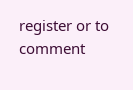register or to comment